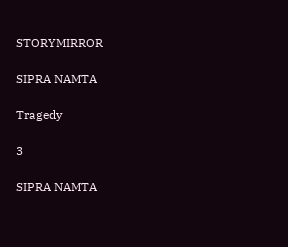STORYMIRROR

SIPRA NAMTA

Tragedy

3

SIPRA NAMTA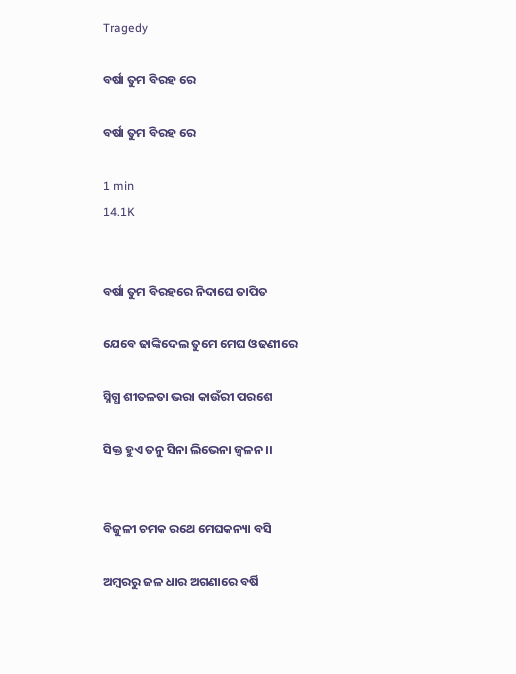Tragedy

ବର୍ଷା ତୁମ ବିରହ ରେ

ବର୍ଷା ତୁମ ବିରହ ରେ

1 min
14.1K


ବର୍ଷା ତୁମ ବିରହରେ ନିଦାଘେ ତାପିତ

ଯେବେ ଢାଙ୍କିଦେଲ ତୁମେ ମେଘ ଓଢଣୀରେ

ସ୍ନିଗ୍ଧ ଶୀତଳତା ଭରା କାଉଁରୀ ପରଶେ

ସିକ୍ତ ହୁଏ ତନୁ ସିନା ଲିଭେନା ଜ୍ବଳନ ।।


ବିଜୁଳୀ ଚମକ ରଥେ ମେଘକନ୍ୟା ବସି

ଅମ୍ବରରୁ ଜଳ ଧାର ଅଗଣାରେ ବର୍ଷି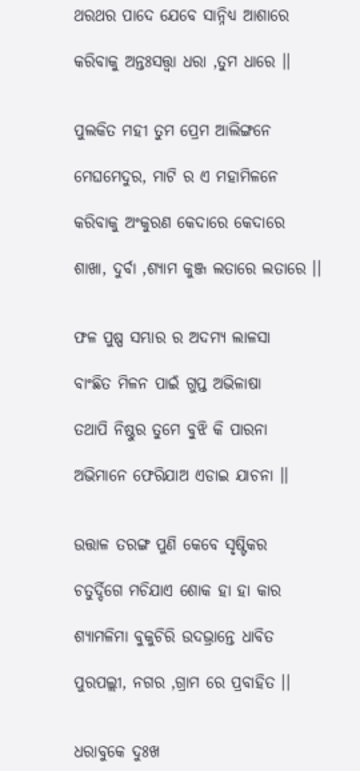ଥରଥର ପାଦେ ଯେବେ ସାନ୍ନିଧ୍ୟ ଆଶାରେ

କରିବାକୁ ଅନ୍ତଃସତ୍ତ୍ଵା ଧରା ,ତୁମ ଧାରେ ।।


ପୁଲକିତ ମହୀ ତୁମ ପ୍ରେମ ଆଲିଙ୍ଗନେ

ମେଘମେଦୁର, ମାଟି ର ଏ ମହାମିଳନେ

କରିବାକୁ ଅଂକୁରଣ କେଦାରେ କେଦାରେ

ଶାଖା, ଦୁର୍ବା ,ଶ୍ୟାମ କୁଞ୍ଜ ଲତାରେ ଲତାରେ ।।


ଫଳ ପୁଷ୍ପ ସମ୍ଭାର ର ଅଦମ୍ୟ ଲାଳସା

ବାଂଛିତ ମିଳନ ପାଇଁ ଗୁପ୍ତ ଅଭିଳାଷା

ତଥାପି ନିଷ୍ଠୁର ତୁମେ ବୁଝି କି ପାରନା

ଅଭିମାନେ ଫେରିଯାଅ ଏଡାଇ ଯାଚନା ।।


ଉତ୍ତାଳ ତରଙ୍ଗ ପୁଣି କେବେ ସୃଷ୍ଟିକର

ଚତୁର୍ଦ୍ଦିଗେ ମଚିଯାଏ ଶୋକ ହା ହା କାର

ଶ୍ୟାମଳିମା ବୁକୁଚିରି ଉଦଭ୍ରାନ୍ତେ ଧାବିତ

ପୁରପଲ୍ଲୀ, ନଗର ,ଗ୍ରାମ ରେ ପ୍ରବାହିତ ।।


ଧରାବୁକେ ଦୁଃଖ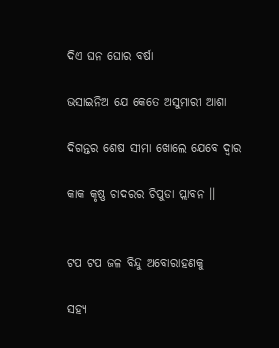ଦିଏ ଘନ ଘୋର ବର୍ଷା

ଭସାଇନିଅ ଯେ କେତେ ଅସୁମାରୀ ଆଶା

ଦିଗନ୍ତର ଶେଷ ସୀମା ଖୋଲେ ଯେବେ ଦ୍ୱାର

କାକ କୃଷ୍ଣ ଚାଦରର ଚିପୁଡା ପ୍ଲାବନ ।।


ଟପ ଟପ ଜଳ ବିନ୍ଦୁ ଅବୋରାହଣକୁ

ସହ୍ୟ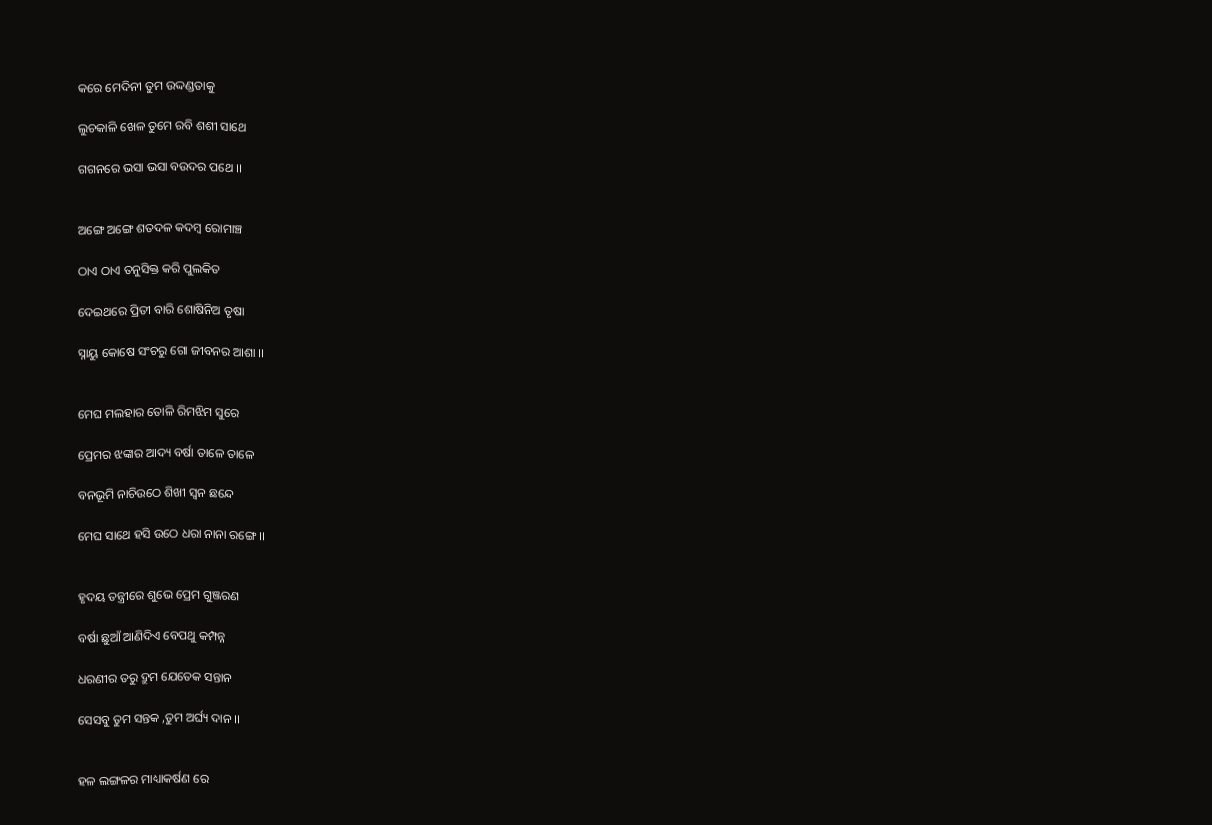କରେ ମେଦିନୀ ତୁମ ଉଦ୍ଦଣ୍ଡତାକୁ

ଲୁଚକାଳି ଖେଳ ତୁମେ ରବି ଶଶୀ ସାଥେ

ଗଗନରେ ଭସା ଭସା ବଉଦର ପଥେ ।।


ଅଙ୍ଗେ ଅଙ୍ଗେ ଶତଦଳ କଦମ୍ବ ରୋମାଞ୍ଚ

ଠାଏ ଠାଏ ତନୁସିକ୍ତ କରି ପୁଲକିତ

ଦେଇଥରେ ପ୍ରିତୀ ବାରି ଶୋଷିନିଅ ତୃଷା

ସ୍ନାୟୁ କୋଷେ ସଂଚରୁ ଗୋ ଜୀବନର ଆଶା ।।


ମେଘ ମଲହାର ତୋଳି ରିମଝିମ ସୁରେ

ପ୍ରେମର ଝଙ୍କାର ଆଦ୍ୟ ବର୍ଷା ତାଳେ ତାଳେ

ବନଭୂମି ନାଚିଉଠେ ଶିଖୀ ସ୍ଵନ ଛନ୍ଦେ

ମେଘ ସାଥେ ହସି ଉଠେ ଧରା ନାନା ରଙ୍ଗେ ।।


ହୃଦୟ ତନ୍ତ୍ରୀରେ ଶୁଭେ ପ୍ରେମ ଗୁଞ୍ଜରଣ

ବର୍ଷା ଛୁଆଁ ଆଣିଦିଏ ବେପଥୁ କମ୍ପନ୍ନ

ଧରଣୀର ତରୁ ଦ୍ରୁମ ଯେତେକ ସନ୍ତାନ

ସେସବୁ ତୁମ ସନ୍ତକ ,ତୁମ ଅର୍ଘ୍ୟ ଦାନ ।।


ହଳ ଲଙ୍ଗଳର ମାଧ୍ୟାକର୍ଷଣ ରେ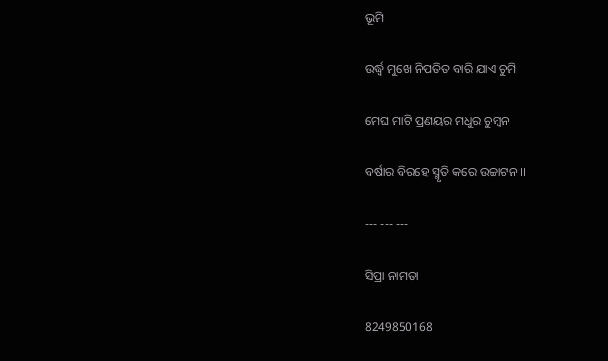ଭୂମି

ଉର୍ଦ୍ଧ୍ବ ମୁଖେ ନିପତିତ ବାରି ଯାଏ ଚୁମି

ମେଘ ମାଟି ପ୍ରଣୟର ମଧୁର ଚୁମ୍ବନ

ବର୍ଷାର ବିରହେ ସ୍ମୃତି କରେ ଉଚ୍ଚାଟନ ।।

--- --- ---

ସିପ୍ରା ନାମତା

8249850168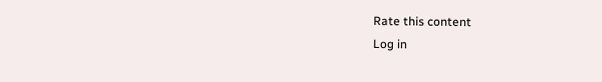Rate this content
Log in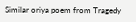Similar oriya poem from Tragedy